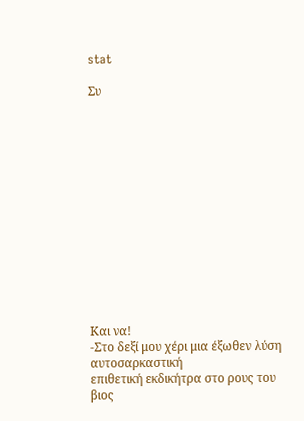stat

Συ














Και να!
-Στο δεξί μου χέρι μια έξωθεν λύση αυτοσαρκαστική
επιθετική εκδικήτρα στο ρους του βιος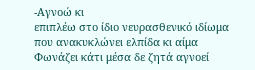-Αγνοώ κι
επιπλέω στο ίδιο νευρασθενικό ιδίωμα
που ανακυκλώνει ελπίδα κι αίμα
Φωνάζει κάτι μέσα δε ζητά αγνοεί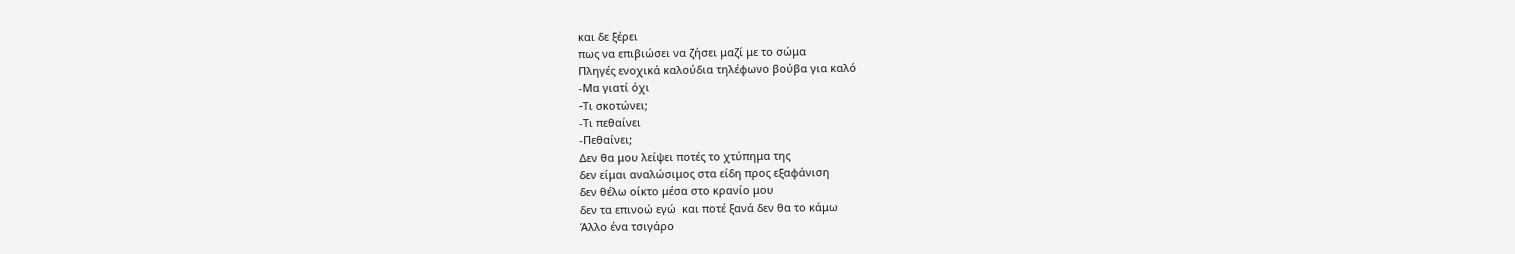και δε ξέρει
πως να επιβιώσει να ζήσει μαζί με το σώμα
Πληγές ενοχικά καλούδια τηλέφωνο βούβα για καλό
-Μα γιατί όχι
-Tι σκοτώνει;
-Τι πεθαίνει
-Πεθαίνει;
Δεν θα μου λείψει ποτές το χτύπημα της
δεν είμαι αναλώσιμος στα είδη προς εξαφάνιση
δεν θέλω οίκτο μέσα στο κρανίο μου
δεν τα επινοώ εγώ  και ποτέ ξανά δεν θα το κάμω
Άλλο ένα τσιγάρο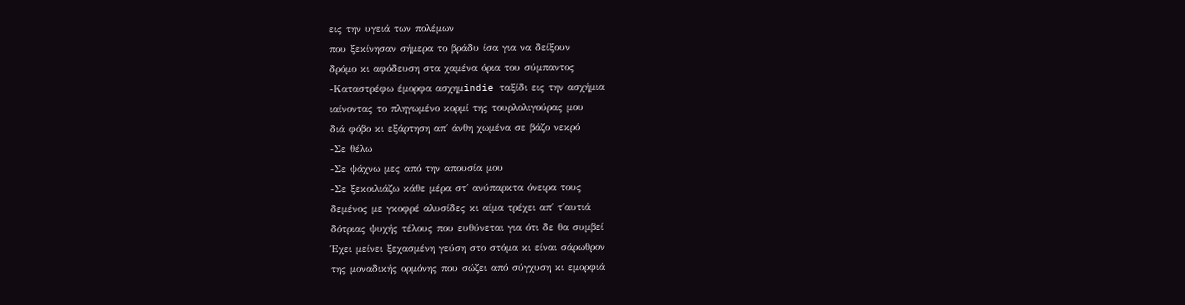εις την υγειά των πολέμων
που ξεκίνησαν σήμερα το βράδυ ίσα για να δείξουν
δρόμο κι αφόδευση στα χαμένα όρια του σύμπαντος
-Καταστρέφω έμορφα ασχημindie ταξίδι εις την ασχήμια
ιαίνοντας το πληγωμένο κορμί της τουρλολιγούρας μου
διά φόβο κι εξάρτηση απ΄ άνθη χωμένα σε βάζο νεκρό
-Σε θέλω
-Σε ψάχνω μες από την απουσία μου
-Σε ξεκοιλιάζω κάθε μέρα στ΄ ανύπαρκτα όνειρα τους
δεμένος με γκοφρέ αλυσίδες κι αίμα τρέχει απ΄ τ΄αυτιά
δότριας ψυχής τέλους που ευθύνεται για ότι δε θα συμβεί
Έχει μείνει ξεχασμένη γεύση στο στόμα κι είναι σάρωθρον
της μοναδικής ορμόνης που σώζει από σύγχυση κι εμορφιά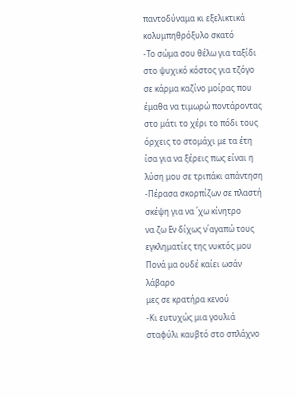παντοδύναμα κι εξελικτικά κολυμπηθρόξυλο σκατό
-Το σώμα σου θέλω για ταξίδι στο ψυχικό κόστος για τζόγο
σε κάρμα καζίνο μοίρας που έμαθα να τιμωρώ ποντάροντας
στο μάτι το χέρι το πόδι τους όρχεις το στομάχι με τα έτη
ίσα για να ξέρεις πως είναι η λύση μου σε τριπάκι απάντηση
-Πέρασα σκορπίζων σε πλαστή σκέψη για να ΄χω κίνητρο
να ζω Εν δίχως ν΄αγαπώ τους εγκληματίες της νυκτός μου
Πονά μα ουδέ καίει ωσάν λάβαρο
μες σε κρατήρα κενού
-Κι ευτυχώς μια γουλιά σταφύλι καυβτό στο σπλάχνο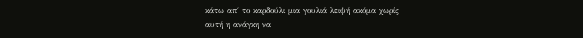κάτω απ΄ το καρδούλι μια γουλιά λειψή ακόμα χωρίς
αυτή η ανάγκη να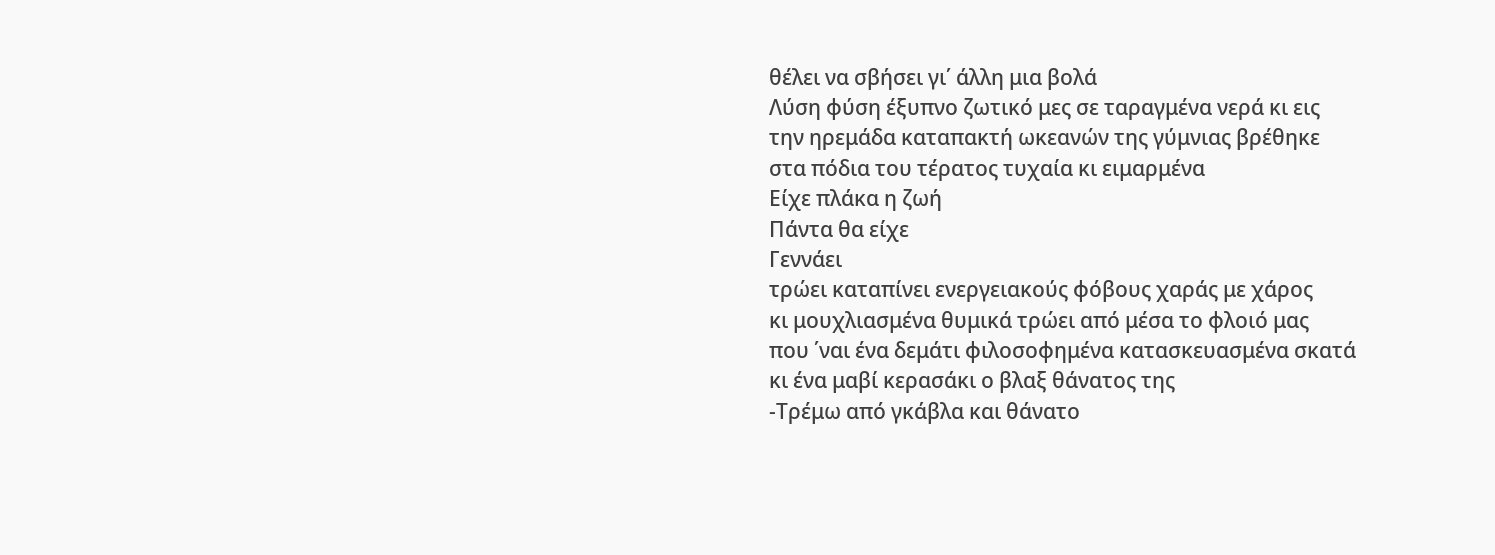θέλει να σβήσει γι΄ άλλη μια βολά
Λύση φύση έξυπνο ζωτικό μες σε ταραγμένα νερά κι εις
την ηρεμάδα καταπακτή ωκεανών της γύμνιας βρέθηκε
στα πόδια του τέρατος τυχαία κι ειμαρμένα
Είχε πλάκα η ζωή
Πάντα θα είχε
Γεννάει
τρώει καταπίνει ενεργειακούς φόβους χαράς με χάρος
κι μουχλιασμένα θυμικά τρώει από μέσα το φλοιό μας
που ΄ναι ένα δεμάτι φιλοσοφημένα κατασκευασμένα σκατά
κι ένα μαβί κερασάκι ο βλαξ θάνατος της
-Τρέμω από γκάβλα και θάνατο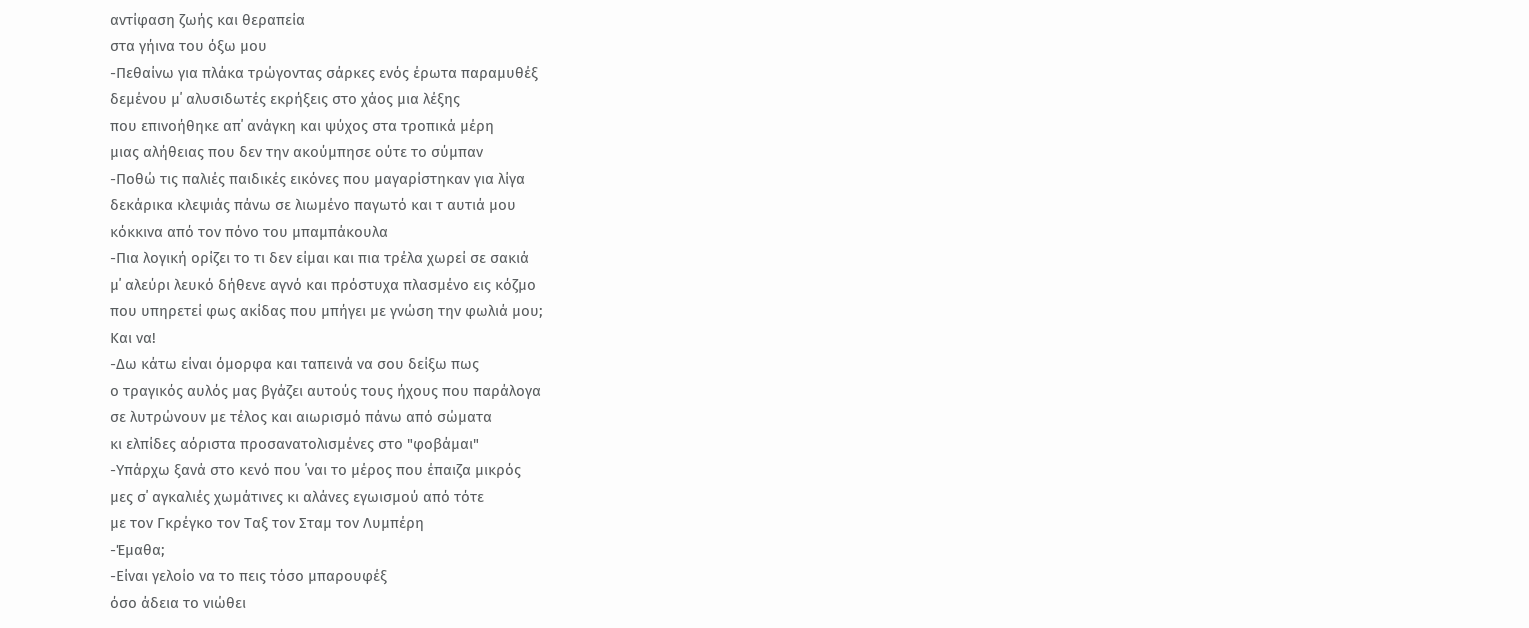αντίφαση ζωής και θεραπεία
στα γήινα του όξω μου
-Πεθαίνω για πλάκα τρώγοντας σάρκες ενός έρωτα παραμυθέξ
δεμένου μ΄ αλυσιδωτές εκρήξεις στο χάος μια λέξης
που επινοήθηκε απ΄ ανάγκη και ψύχος στα τροπικά μέρη
μιας αλήθειας που δεν την ακούμπησε ούτε το σύμπαν
-Ποθώ τις παλιές παιδικές εικόνες που μαγαρίστηκαν για λίγα
δεκάρικα κλεψιάς πάνω σε λιωμένο παγωτό και τ αυτιά μου
κόκκινα από τον πόνο του μπαμπάκουλα
-Πια λογική ορίζει το τι δεν είμαι και πια τρέλα χωρεί σε σακιά
μ΄ αλεύρι λευκό δήθενε αγνό και πρόστυχα πλασμένο εις κόζμο
που υπηρετεί φως ακίδας που μπήγει με γνώση την φωλιά μου;
Και να!
-Δω κάτω είναι όμορφα και ταπεινά να σου δείξω πως
ο τραγικός αυλός μας βγάζει αυτούς τους ήχους που παράλογα
σε λυτρώνουν με τέλος και αιωρισμό πάνω από σώματα
κι ελπίδες αόριστα προσανατολισμένες στο "φοβάμαι"
-Υπάρχω ξανά στο κενό που ΄ναι το μέρος που έπαιζα μικρός
μες σ΄ αγκαλιές χωμάτινες κι αλάνες εγωισμού από τότε
με τον Γκρέγκο τον Ταξ τον Σταμ τον Λυμπέρη
-Έμαθα;
-Είναι γελοίο να το πεις τόσο μπαρουφέξ
όσο άδεια το νιώθει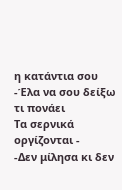η κατάντια σου
-Έλα να σου δείξω τι πονάει
Τα σερνικά οργίζονται -
-Δεν μίλησα κι δεν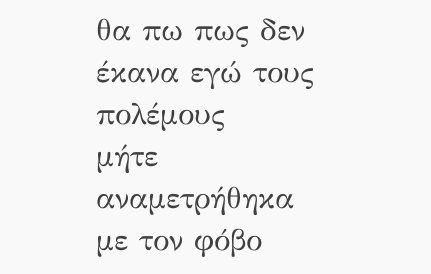θα πω πως δεν έκανα εγώ τους πολέμους
μήτε αναμετρήθηκα με τον φόβο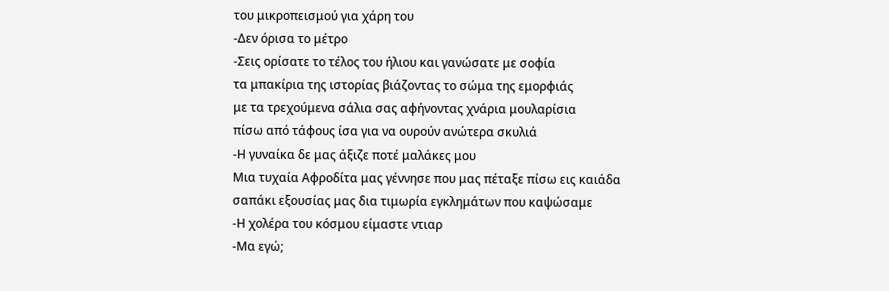του μικροπεισμού για χάρη του
-Δεν όρισα το μέτρο
-Σεις ορίσατε το τέλος του ήλιου και γανώσατε με σοφία
τα μπακίρια της ιστορίας βιάζοντας το σώμα της εμορφιάς
με τα τρεχούμενα σάλια σας αφήνοντας χνάρια μουλαρίσια
πίσω από τάφους ίσα για να ουρούν ανώτερα σκυλιά
-Η γυναίκα δε μας άξιζε ποτέ μαλάκες μου
Μια τυχαία Αφροδίτα μας γέννησε που μας πέταξε πίσω εις καιάδα
σαπάκι εξουσίας μας δια τιμωρία εγκλημάτων που καψώσαμε
-Η χολέρα του κόσμου είμαστε ντιαρ
-Μα εγώ;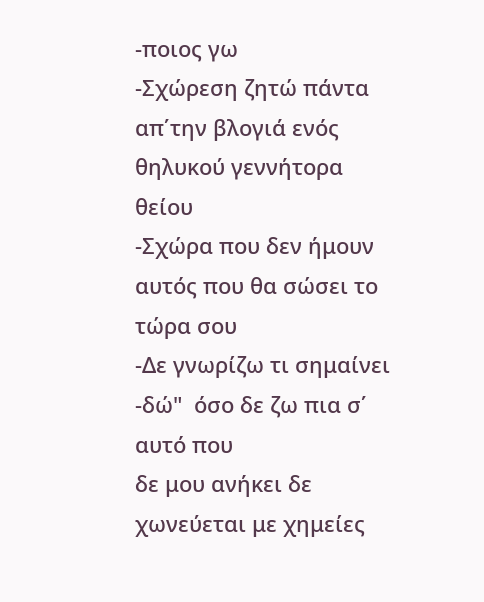-ποιος γω
-Σχώρεση ζητώ πάντα απ΄την βλογιά ενός θηλυκού γεννήτορα
θείου
-Σχώρα που δεν ήμουν αυτός που θα σώσει το τώρα σου
-Δε γνωρίζω τι σημαίνει -δώ"  όσο δε ζω πια σ΄ αυτό που
δε μου ανήκει δε χωνεύεται με χημείες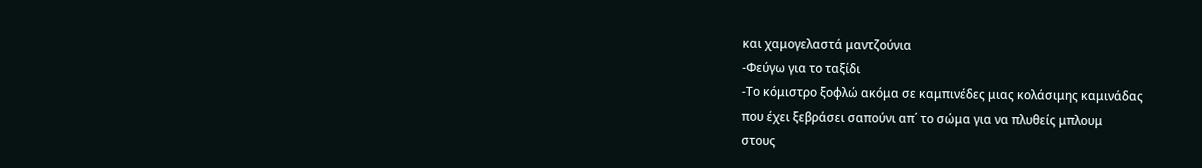και χαμογελαστά μαντζούνια
-Φεύγω για το ταξίδι
-Το κόμιστρο ξοφλώ ακόμα σε καμπινέδες μιας κολάσιμης καμινάδας
που έχει ξεβράσει σαπούνι απ΄ το σώμα για να πλυθείς μπλουμ
στους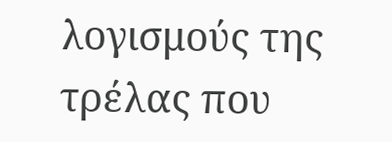λογισμούς της τρέλας που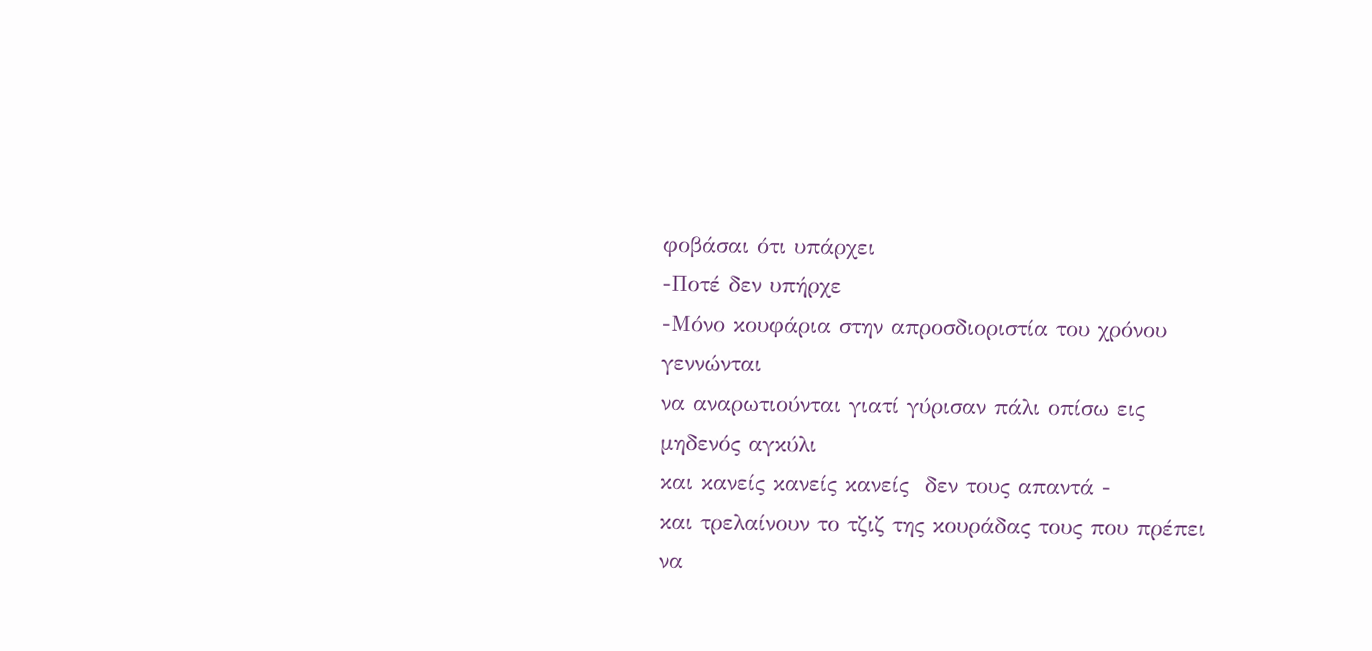φοβάσαι ότι υπάρχει
-Ποτέ δεν υπήρχε
-Μόνο κουφάρια στην απροσδιοριστία του χρόνου γεννώνται
να αναρωτιούνται γιατί γύρισαν πάλι οπίσω εις μηδενός αγκύλι
και κανείς κανείς κανείς  δεν τους απαντά -
και τρελαίνουν το τζιζ της κουράδας τους που πρέπει να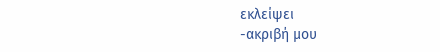εκλείψει
-ακριβή μου